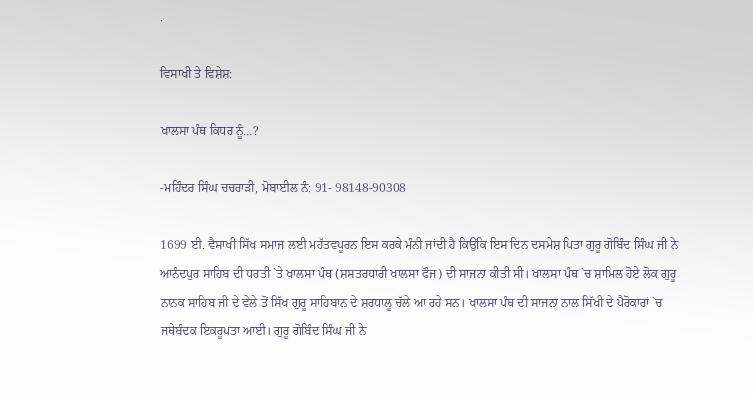.

ਵਿਸਾਖੀ ਤੇ ਵਿਸ਼ੇਸ਼:

ਖਾਲਸਾ ਪੰਥ ਕਿਧਰ ਨੂੰ…?

-ਮਹਿੰਦਰ ਸਿੰਘ ਚਚਰਾੜੀ, ਮੋਬਾਈਲ ਨੰ: 91- 98148-90308

1699 ਈ. ਵੈਸਾਖੀ ਸਿੱਖ ਸਮਾਜ ਲਈ ਮਹੱਤਵਪੂਰਨ ਇਸ ਕਰਕੇ ਮੰਨੀ ਜਾਂਦੀ ਹੈ ਕਿਉਂਕਿ ਇਸ ਦਿਨ ਦਸਮੇਸ਼ ਪਿਤਾ ਗੁਰੂ ਗੋਬਿੰਦ ਸਿੰਘ ਜੀ ਨੇ ਆਨੰਦਪੁਰ ਸਾਹਿਬ ਦੀ ਧਰਤੀ `ਤੇ ਖਾਲਸਾ ਪੰਥ (ਸ਼ਸਤਰਧਾਰੀ ਖਾਲਸਾ ਫੌਜ) ਦੀ ਸਾਜਨਾ ਕੀਤੀ ਸੀ। ਖਾਲਸਾ ਪੰਥ `ਚ ਸ਼ਾਮਿਲ ਹੋਏ ਲੋਕ ਗੁਰੂ ਨਾਨਕ ਸਾਹਿਬ ਜੀ ਦੇ ਵੇਲੇ ਤੋਂ ਸਿੱਖ ਗੁਰੂ ਸਾਹਿਬਾਨ ਦੇ ਸ਼ਰਧਾਲੂ ਚੱਲੇ ਆ ਰਹੇ ਸਨ। ਖਾਲਸਾ ਪੰਥ ਦੀ ਸਾਜਨਾ ਨਾਲ ਸਿੱਖੀ ਦੇ ਪੈਰੋਕਾਰਾਂ `ਚ ਜਥੇਬੰਦਕ ਇਕਰੂਪਤਾ ਆਈ। ਗੁਰੂ ਗੋਬਿੰਦ ਸਿੰਘ ਜੀ ਨੇ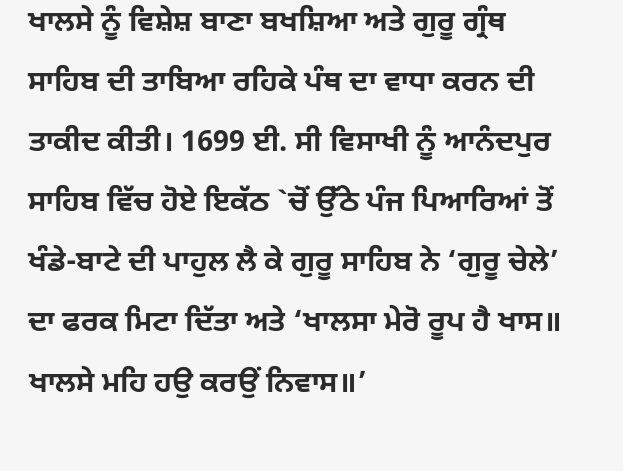ਖਾਲਸੇ ਨੂੰ ਵਿਸ਼ੇਸ਼ ਬਾਣਾ ਬਖਸ਼ਿਆ ਅਤੇ ਗੁਰੂ ਗ੍ਰੰਥ ਸਾਹਿਬ ਦੀ ਤਾਬਿਆ ਰਹਿਕੇ ਪੰਥ ਦਾ ਵਾਧਾ ਕਰਨ ਦੀ ਤਾਕੀਦ ਕੀਤੀ। 1699 ਈ. ਸੀ ਵਿਸਾਖੀ ਨੂੰ ਆਨੰਦਪੁਰ ਸਾਹਿਬ ਵਿੱਚ ਹੋਏ ਇਕੱਠ `ਚੋਂ ਉੱਠੇ ਪੰਜ ਪਿਆਰਿਆਂ ਤੋਂ ਖੰਡੇ-ਬਾਟੇ ਦੀ ਪਾਹੁਲ ਲੈ ਕੇ ਗੁਰੂ ਸਾਹਿਬ ਨੇ ‘ਗੁਰੂ ਚੇਲੇ’ ਦਾ ਫਰਕ ਮਿਟਾ ਦਿੱਤਾ ਅਤੇ ‘ਖਾਲਸਾ ਮੇਰੋ ਰੂਪ ਹੈ ਖਾਸ॥ ਖਾਲਸੇ ਮਹਿ ਹਉ ਕਰਉਂ ਨਿਵਾਸ॥’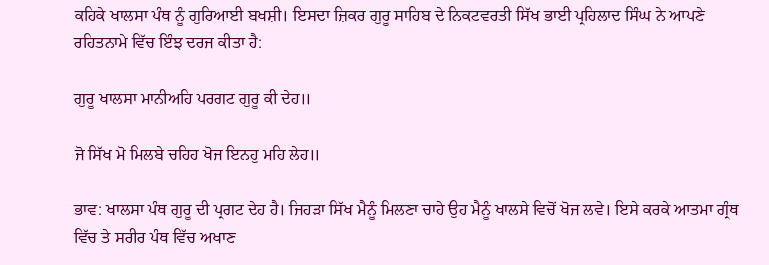ਕਹਿਕੇ ਖਾਲਸਾ ਪੰਥ ਨੂੰ ਗੁਰਿਆਈ ਬਖਸ਼ੀ। ਇਸਦਾ ਜ਼ਿਕਰ ਗੁਰੂ ਸਾਹਿਬ ਦੇ ਨਿਕਟਵਰਤੀ ਸਿੱਖ ਭਾਈ ਪ੍ਰਹਿਲਾਦ ਸਿੰਘ ਨੇ ਆਪਣੇ ਰਹਿਤਨਾਮੇ ਵਿੱਚ ਇੰਝ ਦਰਜ ਕੀਤਾ ਹੈ:

ਗੁਰੂ ਖਾਲਸਾ ਮਾਨੀਅਹਿ ਪਰਗਟ ਗੁਰੂ ਕੀ ਦੇਹ॥

ਜੋ ਸਿੱਖ ਮੋ ਮਿਲਬੇ ਚਹਿਹ ਖੋਜ ਇਨਹੁ ਮਹਿ ਲੇਹ॥

ਭਾਵ: ਖਾਲਸਾ ਪੰਥ ਗੁਰੂ ਦੀ ਪ੍ਰਗਟ ਦੇਹ ਹੈ। ਜਿਹੜਾ ਸਿੱਖ ਮੈਨੂੰ ਮਿਲਣਾ ਚਾਹੇ ਉਹ ਮੈਨੂੰ ਖਾਲਸੇ ਵਿਚੋਂ ਖੋਜ ਲਵੇ। ਇਸੇ ਕਰਕੇ ਆਤਮਾ ਗ੍ਰੰਥ ਵਿੱਚ ਤੇ ਸਰੀਰ ਪੰਥ ਵਿੱਚ ਅਖਾਣ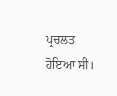ਪ੍ਰਚਲਤ ਹੋਇਆ ਸੀ।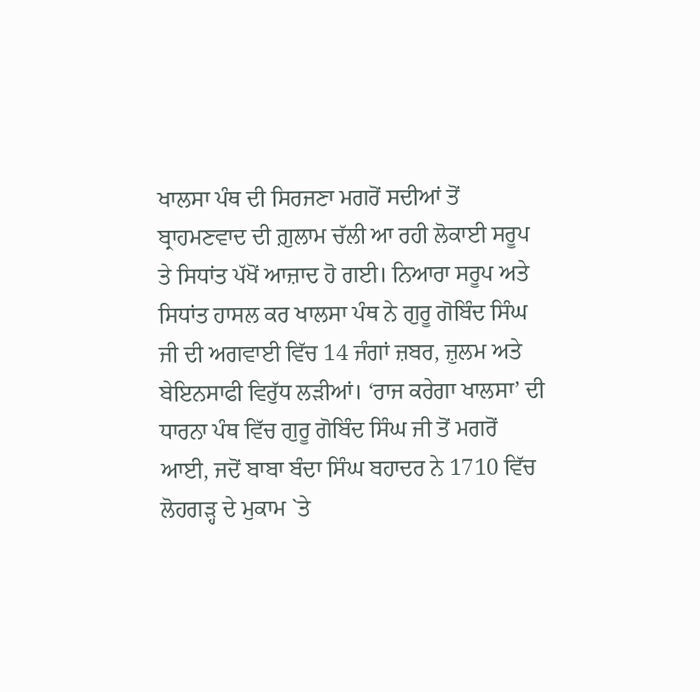ਖਾਲਸਾ ਪੰਥ ਦੀ ਸਿਰਜਣਾ ਮਗਰੋਂ ਸਦੀਆਂ ਤੋਂ ਬ੍ਰਾਹਮਣਵਾਦ ਦੀ ਗ਼ੁਲਾਮ ਚੱਲੀ ਆ ਰਹੀ ਲੋਕਾਈ ਸਰੂਪ ਤੇ ਸਿਧਾਂਤ ਪੱਖੋਂ ਆਜ਼ਾਦ ਹੋ ਗਈ। ਨਿਆਰਾ ਸਰੂਪ ਅਤੇ ਸਿਧਾਂਤ ਹਾਸਲ ਕਰ ਖਾਲਸਾ ਪੰਥ ਨੇ ਗੁਰੂ ਗੋਬਿੰਦ ਸਿੰਘ ਜੀ ਦੀ ਅਗਵਾਈ ਵਿੱਚ 14 ਜੰਗਾਂ ਜ਼ਬਰ, ਜ਼ੁਲਮ ਅਤੇ ਬੇਇਨਸਾਫੀ ਵਿਰੁੱਧ ਲੜੀਆਂ। ‘ਰਾਜ ਕਰੇਗਾ ਖਾਲਸਾ’ ਦੀ ਧਾਰਨਾ ਪੰਥ ਵਿੱਚ ਗੁਰੂ ਗੋਬਿੰਦ ਸਿੰਘ ਜੀ ਤੋਂ ਮਗਰੋਂ ਆਈ, ਜਦੋਂ ਬਾਬਾ ਬੰਦਾ ਸਿੰਘ ਬਹਾਦਰ ਨੇ 1710 ਵਿੱਚ ਲੋਹਗੜ੍ਹ ਦੇ ਮੁਕਾਮ `ਤੇ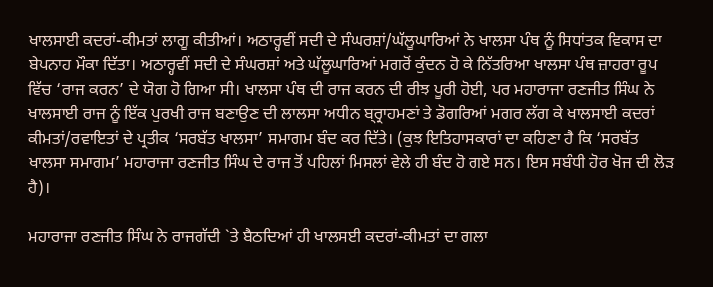ਖਾਲਸਾਈ ਕਦਰਾਂ-ਕੀਮਤਾਂ ਲਾਗੂ ਕੀਤੀਆਂ। ਅਠਾਰ੍ਹਵੀਂ ਸਦੀ ਦੇ ਸੰਘਰਸ਼ਾਂ/ਘੱਲੂਘਾਰਿਆਂ ਨੇ ਖਾਲਸਾ ਪੰਥ ਨੂੰ ਸਿਧਾਂਤਕ ਵਿਕਾਸ ਦਾ ਬੇਪਨਾਹ ਮੌਕਾ ਦਿੱਤਾ। ਅਠਾਰ੍ਹਵੀਂ ਸਦੀ ਦੇ ਸੰਘਰਸ਼ਾਂ ਅਤੇ ਘੱਲੂਘਾਰਿਆਂ ਮਗਰੋਂ ਕੁੰਦਨ ਹੋ ਕੇ ਨਿੱਤਰਿਆ ਖਾਲਸਾ ਪੰਥ ਜ਼ਾਹਰਾ ਰੂਪ ਵਿੱਚ ‘ਰਾਜ ਕਰਨ’ ਦੇ ਯੋਗ ਹੋ ਗਿਆ ਸੀ। ਖਾਲਸਾ ਪੰਥ ਦੀ ਰਾਜ ਕਰਨ ਦੀ ਰੀਝ ਪੂਰੀ ਹੋਈ, ਪਰ ਮਹਾਰਾਜਾ ਰਣਜੀਤ ਸਿੰਘ ਨੇ ਖਾਲਸਾਈ ਰਾਜ ਨੂੰ ਇੱਕ ਪੁਰਖੀ ਰਾਜ ਬਣਾਉਣ ਦੀ ਲਾਲਸਾ ਅਧੀਨ ਬ੍ਰ੍ਰਾਹਮਣਾਂ ਤੇ ਡੋਗਰਿਆਂ ਮਗਰ ਲੱਗ ਕੇ ਖਾਲਸਾਈ ਕਦਰਾਂ ਕੀਮਤਾਂ/ਰਵਾਇਤਾਂ ਦੇ ਪ੍ਰਤੀਕ ‘ਸਰਬੱਤ ਖਾਲਸਾ’ ਸਮਾਗਮ ਬੰਦ ਕਰ ਦਿੱਤੇ। (ਕੁਝ ਇਤਿਹਾਸਕਾਰਾਂ ਦਾ ਕਹਿਣਾ ਹੈ ਕਿ ‘ਸਰਬੱਤ ਖਾਲਸਾ ਸਮਾਗਮ’ ਮਹਾਰਾਜਾ ਰਣਜੀਤ ਸਿੰਘ ਦੇ ਰਾਜ ਤੋਂ ਪਹਿਲਾਂ ਮਿਸਲਾਂ ਵੇਲੇ ਹੀ ਬੰਦ ਹੋ ਗਏ ਸਨ। ਇਸ ਸਬੰਧੀ ਹੋਰ ਖੋਜ ਦੀ ਲੋੜ ਹੈ)।

ਮਹਾਰਾਜਾ ਰਣਜੀਤ ਸਿੰਘ ਨੇ ਰਾਜਗੱਦੀ `ਤੇ ਬੈਠਦਿਆਂ ਹੀ ਖਾਲਸਈ ਕਦਰਾਂ-ਕੀਮਤਾਂ ਦਾ ਗਲਾ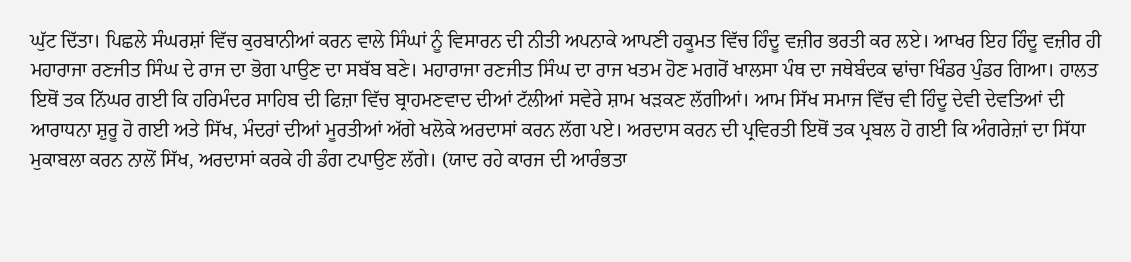ਘੁੱਟ ਦਿੱਤਾ। ਪਿਛਲੇ ਸੰਘਰਸ਼ਾਂ ਵਿੱਚ ਕੁਰਬਾਨੀਆਂ ਕਰਨ ਵਾਲੇ ਸਿੰਘਾਂ ਨੂੰ ਵਿਸਾਰਨ ਦੀ ਨੀਤੀ ਅਪਨਾਕੇ ਆਪਣੀ ਹਕੂਮਤ ਵਿੱਚ ਹਿੰਦੂ ਵਜ਼ੀਰ ਭਰਤੀ ਕਰ ਲਏ। ਆਖਰ ਇਹ ਹਿੰਦੂ ਵਜ਼ੀਰ ਹੀ ਮਹਾਰਾਜਾ ਰਣਜੀਤ ਸਿੰਘ ਦੇ ਰਾਜ ਦਾ ਭੋਗ ਪਾਉਣ ਦਾ ਸਬੱਬ ਬਣੇ। ਮਹਾਰਾਜਾ ਰਣਜੀਤ ਸਿੰਘ ਦਾ ਰਾਜ ਖਤਮ ਹੋਣ ਮਗਰੋਂ ਖਾਲਸਾ ਪੰਥ ਦਾ ਜਥੇਬੰਦਕ ਢਾਂਚਾ ਖਿੰਡਰ ਪੁੰਡਰ ਗਿਆ। ਹਾਲਤ ਇਥੋਂ ਤਕ ਨਿੱਘਰ ਗਈ ਕਿ ਹਰਿਮੰਦਰ ਸਾਹਿਬ ਦੀ ਫਿਜ਼ਾ ਵਿੱਚ ਬ੍ਰਾਹਮਣਵਾਦ ਦੀਆਂ ਟੱਲੀਆਂ ਸਵੇਰੇ ਸ਼ਾਮ ਖੜਕਣ ਲੱਗੀਆਂ। ਆਮ ਸਿੱਖ ਸਮਾਜ ਵਿੱਚ ਵੀ ਹਿੰਦੂ ਦੇਵੀ ਦੇਵਤਿਆਂ ਦੀ ਆਰਾਧਨਾ ਸ਼ੁਰੂ ਹੋ ਗਈ ਅਤੇ ਸਿੱਖ, ਮੰਦਰਾਂ ਦੀਆਂ ਮੂਰਤੀਆਂ ਅੱਗੇ ਖਲੋਕੇ ਅਰਦਾਸਾਂ ਕਰਨ ਲੱਗ ਪਏ। ਅਰਦਾਸ ਕਰਨ ਦੀ ਪ੍ਰਵਿਰਤੀ ਇਥੋਂ ਤਕ ਪ੍ਰਬਲ ਹੋ ਗਈ ਕਿ ਅੰਗਰੇਜ਼ਾਂ ਦਾ ਸਿੱਧਾ ਮੁਕਾਬਲਾ ਕਰਨ ਨਾਲੋਂ ਸਿੱਖ, ਅਰਦਾਸਾਂ ਕਰਕੇ ਹੀ ਡੰਗ ਟਪਾਉਣ ਲੱਗੇ। (ਯਾਦ ਰਹੇ ਕਾਰਜ ਦੀ ਆਰੰਭਤਾ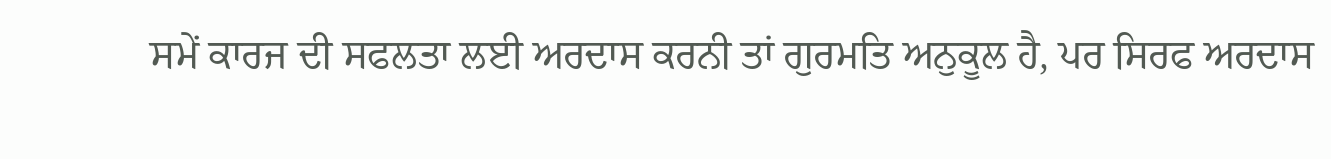ਸਮੇਂ ਕਾਰਜ ਦੀ ਸਫਲਤਾ ਲਈ ਅਰਦਾਸ ਕਰਨੀ ਤਾਂ ਗੁਰਮਤਿ ਅਨੁਕੂਲ ਹੈ, ਪਰ ਸਿਰਫ ਅਰਦਾਸ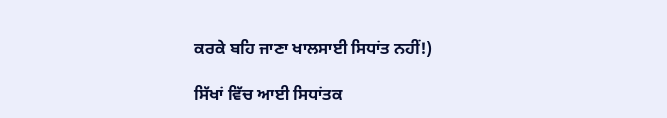ਕਰਕੇ ਬਹਿ ਜਾਣਾ ਖਾਲਸਾਈ ਸਿਧਾਂਤ ਨਹੀਂ!)

ਸਿੱਖਾਂ ਵਿੱਚ ਆਈ ਸਿਧਾਂਤਕ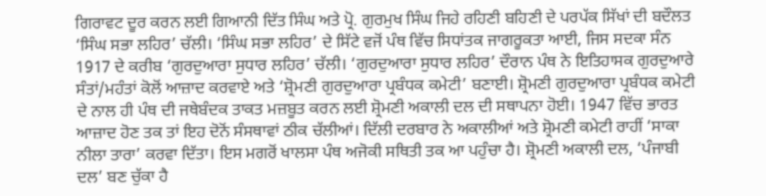ਗਿਰਾਵਟ ਦੂਰ ਕਰਨ ਲਈ ਗਿਆਨੀ ਦਿੱਤ ਸਿੰਘ ਅਤੇ ਪ੍ਰੋ. ਗੁਰਮੁਖ ਸਿੰਘ ਜਿਹੇ ਰਹਿਣੀ ਬਹਿਣੀ ਦੇ ਪਰਪੱਕ ਸਿੱਖਾਂ ਦੀ ਬਦੌਲਤ ‘ਸਿੰਘ ਸਭਾ ਲਹਿਰ’ ਚੱਲੀ। ‘ਸਿੰਘ ਸਭਾ ਲਹਿਰ’ ਦੇ ਸਿੱਟੇ ਵਜੋਂ ਪੰਥ ਵਿੱਚ ਸਿਧਾਂਤਕ ਜਾਗਰੂਕਤਾ ਆਈ, ਜਿਸ ਸਦਕਾ ਸੰਨ 1917 ਦੇ ਕਰੀਬ ‘ਗੁਰਦੁਆਰਾ ਸੁਧਾਰ ਲਹਿਰ’ ਚੱਲੀ। ‘ਗੁਰਦੁਆਰਾ ਸੁਧਾਰ ਲਹਿਰ’ ਦੌਰਾਨ ਪੰਥ ਨੇ ਇਤਿਹਾਸਕ ਗੁਰਦੁਆਰੇ ਸੰਤਾਂ/ਮਹੰਤਾਂ ਕੋਲੋਂ ਆਜ਼ਾਦ ਕਰਵਾਏ ਅਤੇ ‘ਸ਼੍ਰੋਮਣੀ ਗੁਰਦੁਆਰਾ ਪ੍ਰਬੰਧਕ ਕਮੇਟੀ’ ਬਣਾਈ। ਸ਼੍ਰੋਮਣੀ ਗੁਰਦੁਆਰਾ ਪ੍ਰਬੰਧਕ ਕਮੇਟੀ ਦੇ ਨਾਲ ਹੀ ਪੰਥ ਦੀ ਜਥੇਬੰਦਕ ਤਾਕਤ ਮਜ਼ਬੂਤ ਕਰਨ ਲਈ ਸ਼੍ਰੋਮਣੀ ਅਕਾਲੀ ਦਲ ਦੀ ਸਥਾਪਨਾ ਹੋਈ। 1947 ਵਿੱਚ ਭਾਰਤ ਆਜ਼ਾਦ ਹੋਣ ਤਕ ਤਾਂ ਇਹ ਦੋਨੋਂ ਸੰਸਥਾਵਾਂ ਠੀਕ ਚੱਲੀਆਂ। ਦਿੱਲੀ ਦਰਬਾਰ ਨੇ ਅਕਾਲੀਆਂ ਅਤੇ ਸ਼੍ਰੋਮਣੀ ਕਮੇਟੀ ਰਾਹੀਂ ‘ਸਾਕਾ ਨੀਲਾ ਤਾਰਾ’ ਕਰਵਾ ਦਿੱਤਾ। ਇਸ ਮਗਰੋਂ ਖਾਲਸਾ ਪੰਥ ਅਜੋਕੀ ਸਥਿਤੀ ਤਕ ਆ ਪਹੁੰਚਾ ਹੈ। ਸ਼੍ਰੋਮਣੀ ਅਕਾਲੀ ਦਲ, ‘ਪੰਜਾਬੀ ਦਲ’ ਬਣ ਚੁੱਕਾ ਹੈ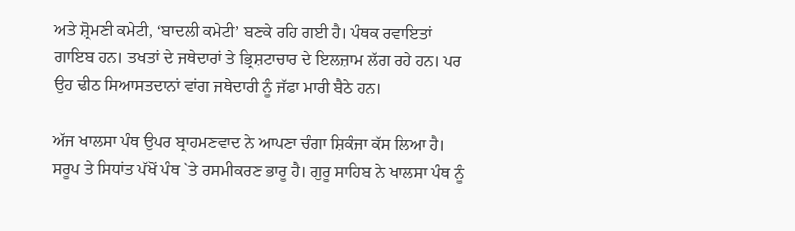ਅਤੇ ਸ਼੍ਰੋਮਣੀ ਕਮੇਟੀ, ‘ਬਾਦਲੀ ਕਮੇਟੀ’ ਬਣਕੇ ਰਹਿ ਗਈ ਹੈ। ਪੰਥਕ ਰਵਾਇਤਾਂ ਗਾਇਬ ਹਨ। ਤਖਤਾਂ ਦੇ ਜਥੇਦਾਰਾਂ ਤੇ ਭ੍ਰਿਸ਼ਟਾਚਾਰ ਦੇ ਇਲਜ਼ਾਮ ਲੱਗ ਰਹੇ ਹਨ। ਪਰ ਉਹ ਢੀਠ ਸਿਆਸਤਦਾਨਾਂ ਵਾਂਗ ਜਥੇਦਾਰੀ ਨੂੰ ਜੱਫਾ ਮਾਰੀ ਬੈਠੇ ਹਨ।

ਅੱਜ ਖਾਲਸਾ ਪੰਥ ਉਪਰ ਬ੍ਰਾਹਮਣਵਾਦ ਨੇ ਆਪਣਾ ਚੰਗਾ ਸ਼ਿਕੰਜਾ ਕੱਸ ਲਿਆ ਹੈ। ਸਰੂਪ ਤੇ ਸਿਧਾਂਤ ਪੱਖੋਂ ਪੰਥ `ਤੇ ਰਸਮੀਕਰਣ ਭਾਰੂ ਹੈ। ਗੁਰੂ ਸਾਹਿਬ ਨੇ ਖਾਲਸਾ ਪੰਥ ਨੂੰ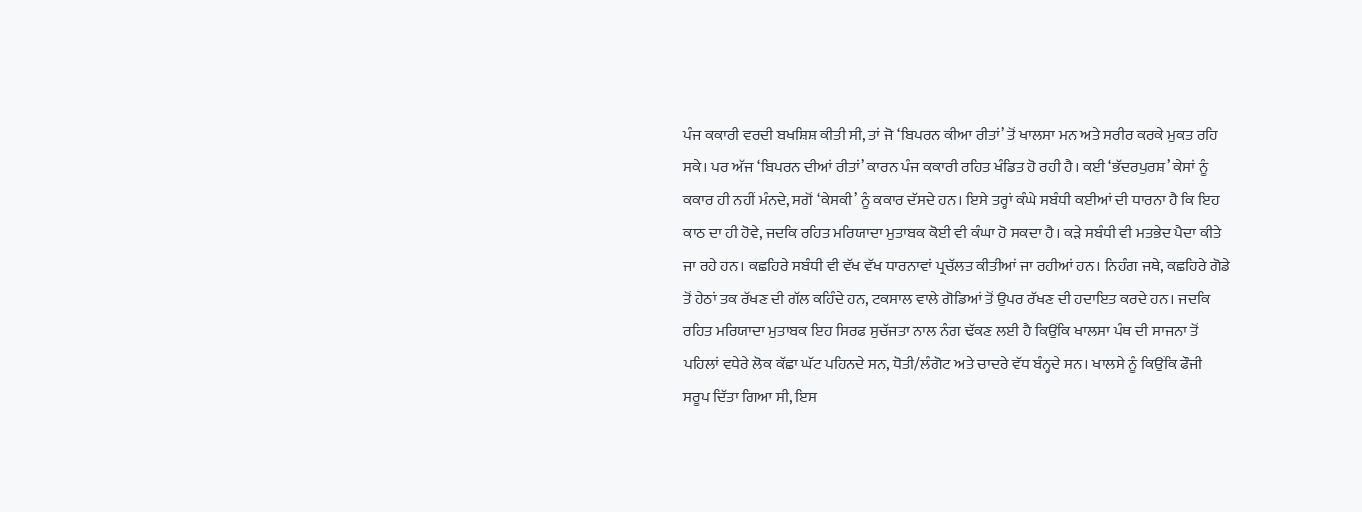ਪੰਜ ਕਕਾਰੀ ਵਰਦੀ ਬਖਸ਼ਿਸ਼ ਕੀਤੀ ਸੀ, ਤਾਂ ਜੋ ‘ਬਿਪਰਨ ਕੀਆ ਰੀਤਾਂ’ ਤੋਂ ਖਾਲਸਾ ਮਨ ਅਤੇ ਸਰੀਰ ਕਰਕੇ ਮੁਕਤ ਰਹਿ ਸਕੇ। ਪਰ ਅੱਜ ‘ਬਿਪਰਨ ਦੀਆਂ ਰੀਤਾਂ’ ਕਾਰਨ ਪੰਜ ਕਕਾਰੀ ਰਹਿਤ ਖੰਡਿਤ ਹੋ ਰਹੀ ਹੈ। ਕਈ ‘ਭੱਦਰਪੁਰਸ਼’ ਕੇਸਾਂ ਨੂੰ ਕਕਾਰ ਹੀ ਨਹੀਂ ਮੰਨਦੇ, ਸਗੋਂ ‘ਕੇਸਕੀ’ ਨੂੰ ਕਕਾਰ ਦੱਸਦੇ ਹਨ। ਇਸੇ ਤਰ੍ਹਾਂ ਕੰਘੇ ਸਬੰਧੀ ਕਈਆਂ ਦੀ ਧਾਰਨਾ ਹੈ ਕਿ ਇਹ ਕਾਠ ਦਾ ਹੀ ਹੋਵੇ, ਜਦਕਿ ਰਹਿਤ ਮਰਿਯਾਦਾ ਮੁਤਾਬਕ ਕੋਈ ਵੀ ਕੰਘਾ ਹੋ ਸਕਦਾ ਹੈ। ਕੜੇ ਸਬੰਧੀ ਵੀ ਮਤਭੇਦ ਪੈਦਾ ਕੀਤੇ ਜਾ ਰਹੇ ਹਨ। ਕਛਹਿਰੇ ਸਬੰਧੀ ਵੀ ਵੱਖ ਵੱਖ ਧਾਰਨਾਵਾਂ ਪ੍ਰਚੱਲਤ ਕੀਤੀਆਂ ਜਾ ਰਹੀਆਂ ਹਨ। ਨਿਹੰਗ ਜਥੇ, ਕਛਹਿਰੇ ਗੋਡੇ ਤੋਂ ਹੇਠਾਂ ਤਕ ਰੱਖਣ ਦੀ ਗੱਲ ਕਹਿੰਦੇ ਹਨ, ਟਕਸਾਲ ਵਾਲੇ ਗੋਡਿਆਂ ਤੋਂ ਉਪਰ ਰੱਖਣ ਦੀ ਹਦਾਇਤ ਕਰਦੇ ਹਨ। ਜਦਕਿ ਰਹਿਤ ਮਰਿਯਾਦਾ ਮੁਤਾਬਕ ਇਹ ਸਿਰਫ ਸੁਚੱਜਤਾ ਨਾਲ ਨੰਗ ਢੱਕਣ ਲਈ ਹੈ ਕਿਉਂਕਿ ਖਾਲਸਾ ਪੰਥ ਦੀ ਸਾਜਨਾ ਤੋਂ ਪਹਿਲਾਂ ਵਧੇਰੇ ਲੋਕ ਕੱਛਾ ਘੱਟ ਪਹਿਨਦੇ ਸਨ, ਧੋਤੀ/ਲੰਗੋਟ ਅਤੇ ਚਾਦਰੇ ਵੱਧ ਬੰਨ੍ਹਦੇ ਸਨ। ਖਾਲਸੇ ਨੂੰ ਕਿਉਂਕਿ ਫੌਜੀ ਸਰੂਪ ਦਿੱਤਾ ਗਿਆ ਸੀ, ਇਸ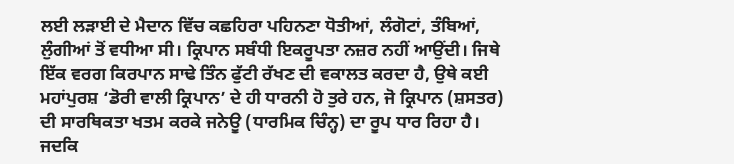ਲਈ ਲੜਾਈ ਦੇ ਮੈਦਾਨ ਵਿੱਚ ਕਛਹਿਰਾ ਪਹਿਨਣਾ ਧੋਤੀਆਂ, ਲੰਗੋਟਾਂ, ਤੰਬਿਆਂ, ਲੁੰਗੀਆਂ ਤੋਂ ਵਧੀਆ ਸੀ। ਕ੍ਰਿਪਾਨ ਸਬੰਧੀ ਇਕਰੂਪਤਾ ਨਜ਼ਰ ਨਹੀਂ ਆਉਂਦੀ। ਜਿਥੇ ਇੱਕ ਵਰਗ ਕਿਰਪਾਨ ਸਾਢੇ ਤਿੰਨ ਫੁੱਟੀ ਰੱਖਣ ਦੀ ਵਕਾਲਤ ਕਰਦਾ ਹੈ, ਉਥੇ ਕਈ ਮਹਾਂਪੁਰਸ਼ ‘ਡੋਰੀ ਵਾਲੀ ਕ੍ਰਿਪਾਨ’ ਦੇ ਹੀ ਧਾਰਨੀ ਹੋ ਤੁਰੇ ਹਨ, ਜੋ ਕ੍ਰਿਪਾਨ (ਸ਼ਸਤਰ) ਦੀ ਸਾਰਥਿਕਤਾ ਖਤਮ ਕਰਕੇ ਜਨੇਊ (ਧਾਰਮਿਕ ਚਿੰਨ੍ਹ) ਦਾ ਰੂਪ ਧਾਰ ਰਿਹਾ ਹੈ। ਜਦਕਿ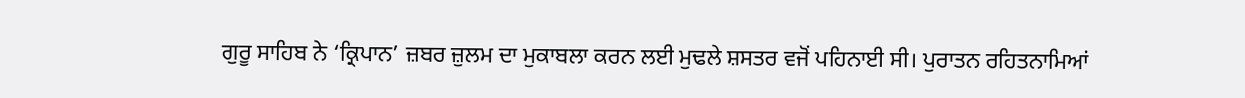ਗੁਰੂ ਸਾਹਿਬ ਨੇ ‘ਕ੍ਰਿਪਾਨ’ ਜ਼ਬਰ ਜ਼ੁਲਮ ਦਾ ਮੁਕਾਬਲਾ ਕਰਨ ਲਈ ਮੁਢਲੇ ਸ਼ਸਤਰ ਵਜੋਂ ਪਹਿਨਾਈ ਸੀ। ਪੁਰਾਤਨ ਰਹਿਤਨਾਮਿਆਂ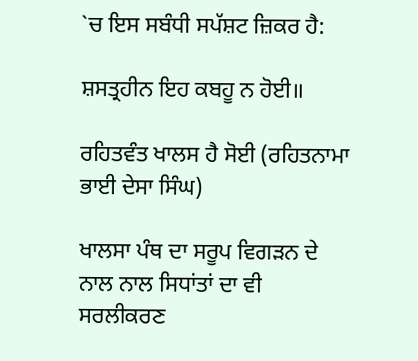`ਚ ਇਸ ਸਬੰਧੀ ਸਪੱਸ਼ਟ ਜ਼ਿਕਰ ਹੈ:

ਸ਼ਸਤ੍ਰਹੀਨ ਇਹ ਕਬਹੂ ਨ ਹੋਈ॥

ਰਹਿਤਵੰਤ ਖਾਲਸ ਹੈ ਸੋਈ (ਰਹਿਤਨਾਮਾ ਭਾਈ ਦੇਸਾ ਸਿੰਘ)

ਖਾਲਸਾ ਪੰਥ ਦਾ ਸਰੂਪ ਵਿਗੜਨ ਦੇ ਨਾਲ ਨਾਲ ਸਿਧਾਂਤਾਂ ਦਾ ਵੀ ਸਰਲੀਕਰਣ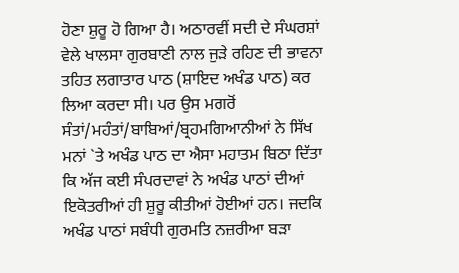ਹੋਣਾ ਸ਼ੁਰੂ ਹੋ ਗਿਆ ਹੈ। ਅਠਾਰਵੀਂ ਸਦੀ ਦੇ ਸੰਘਰਸ਼ਾਂ ਵੇਲੇ ਖਾਲਸਾ ਗੁਰਬਾਣੀ ਨਾਲ ਜੁੜੇ ਰਹਿਣ ਦੀ ਭਾਵਨਾ ਤਹਿਤ ਲਗਾਤਾਰ ਪਾਠ (ਸ਼ਾਇਦ ਅਖੰਡ ਪਾਠ) ਕਰ ਲਿਆ ਕਰਦਾ ਸੀ। ਪਰ ਉਸ ਮਗਰੋਂ ਸੰਤਾਂ/ਮਹੰਤਾਂ/ਬਾਬਿਆਂ/ਬ੍ਰਹਮਗਿਆਨੀਆਂ ਨੇ ਸਿੱਖ ਮਨਾਂ `ਤੇ ਅਖੰਡ ਪਾਠ ਦਾ ਐਸਾ ਮਹਾਤਮ ਬਿਠਾ ਦਿੱਤਾ ਕਿ ਅੱਜ ਕਈ ਸੰਪਰਦਾਵਾਂ ਨੇ ਅਖੰਡ ਪਾਠਾਂ ਦੀਆਂ ਇਕੋਤਰੀਆਂ ਹੀ ਸ਼ੁਰੂ ਕੀਤੀਆਂ ਹੋਈਆਂ ਹਨ। ਜਦਕਿ ਅਖੰਡ ਪਾਠਾਂ ਸਬੰਧੀ ਗੁਰਮਤਿ ਨਜ਼ਰੀਆ ਬੜਾ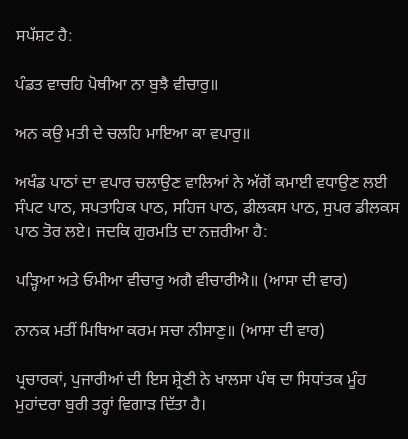ਸਪੱਸ਼ਟ ਹੈ:

ਪੰਡਤ ਵਾਚਹਿ ਪੋਥੀਆ ਨਾ ਬੁਝੈ ਵੀਚਾਰੁ॥

ਅਨ ਕਉ ਮਤੀ ਦੇ ਚਲਹਿ ਮਾਇਆ ਕਾ ਵਪਾਰੁ॥

ਅਖੰਡ ਪਾਠਾਂ ਦਾ ਵਪਾਰ ਚਲਾਉਣ ਵਾਲਿਆਂ ਨੇ ਅੱਗੋਂ ਕਮਾਈ ਵਧਾਉਣ ਲਈ ਸੰਪਟ ਪਾਠ, ਸਪਤਾਹਿਕ ਪਾਠ, ਸਹਿਜ ਪਾਠ, ਡੀਲਕਸ ਪਾਠ, ਸੁਪਰ ਡੀਲਕਸ ਪਾਠ ਤੋਰ ਲਏ। ਜਦਕਿ ਗੁਰਮਤਿ ਦਾ ਨਜ਼ਰੀਆ ਹੈ:

ਪੜ੍ਹਿਆ ਅਤੇ ਓਮੀਆ ਵੀਚਾਰੁ ਅਗੈ ਵੀਚਾਰੀਐ॥ (ਆਸਾ ਦੀ ਵਾਰ)

ਨਾਨਕ ਮਤੀਂ ਮਿਥਿਆ ਕਰਮ ਸਚਾ ਨੀਸਾਣੁ॥ (ਆਸਾ ਦੀ ਵਾਰ)

ਪ੍ਰਚਾਰਕਾਂ, ਪੁਜਾਰੀਆਂ ਦੀ ਇਸ ਸ਼੍ਰੇਣੀ ਨੇ ਖਾਲਸਾ ਪੰਥ ਦਾ ਸਿਧਾਂਤਕ ਮੂੰਹ ਮੁਹਾਂਦਰਾ ਬੁਰੀ ਤਰ੍ਹਾਂ ਵਿਗਾੜ ਦਿੱਤਾ ਹੈ।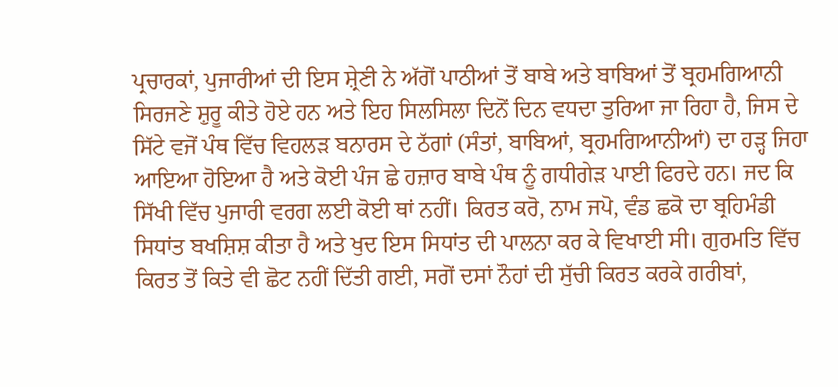ਪ੍ਰਚਾਰਕਾਂ, ਪੁਜਾਰੀਆਂ ਦੀ ਇਸ ਸ਼੍ਰੇਣੀ ਨੇ ਅੱਗੋਂ ਪਾਠੀਆਂ ਤੋਂ ਬਾਬੇ ਅਤੇ ਬਾਬਿਆਂ ਤੋਂ ਬ੍ਰਹਮਗਿਆਨੀ ਸਿਰਜਣੇ ਸ਼ੁਰੂ ਕੀਤੇ ਹੋਏ ਹਨ ਅਤੇ ਇਹ ਸਿਲਸਿਲਾ ਦਿਨੋਂ ਦਿਨ ਵਧਦਾ ਤੁਰਿਆ ਜਾ ਰਿਹਾ ਹੈ, ਜਿਸ ਦੇ ਸਿੱਟੇ ਵਜੋਂ ਪੰਥ ਵਿੱਚ ਵਿਹਲੜ ਬਨਾਰਸ ਦੇ ਠੱਗਾਂ (ਸੰਤਾਂ, ਬਾਬਿਆਂ, ਬ੍ਰਹਮਗਿਆਨੀਆਂ) ਦਾ ਹੜ੍ਹ ਜਿਹਾ ਆਇਆ ਹੋਇਆ ਹੈ ਅਤੇ ਕੋਈ ਪੰਜ ਛੇ ਹਜ਼ਾਰ ਬਾਬੇ ਪੰਥ ਨੂੰ ਗਧੀਗੇੜ ਪਾਈ ਫਿਰਦੇ ਹਨ। ਜਦ ਕਿ ਸਿੱਖੀ ਵਿੱਚ ਪੁਜਾਰੀ ਵਰਗ ਲਈ ਕੋਈ ਥਾਂ ਨਹੀਂ। ਕਿਰਤ ਕਰੋ, ਨਾਮ ਜਪੋ, ਵੰਡ ਛਕੋ ਦਾ ਬ੍ਰਹਿਮੰਡੀ ਸਿਧਾਂਤ ਬਖਸ਼ਿਸ਼ ਕੀਤਾ ਹੈ ਅਤੇ ਖੁਦ ਇਸ ਸਿਧਾਂਤ ਦੀ ਪਾਲਨਾ ਕਰ ਕੇ ਵਿਖਾਈ ਸੀ। ਗੁਰਮਤਿ ਵਿੱਚ ਕਿਰਤ ਤੋਂ ਕਿਤੇ ਵੀ ਛੋਟ ਨਹੀਂ ਦਿੱਤੀ ਗਈ, ਸਗੋਂ ਦਸਾਂ ਨੌਹਾਂ ਦੀ ਸੁੱਚੀ ਕਿਰਤ ਕਰਕੇ ਗਰੀਬਾਂ,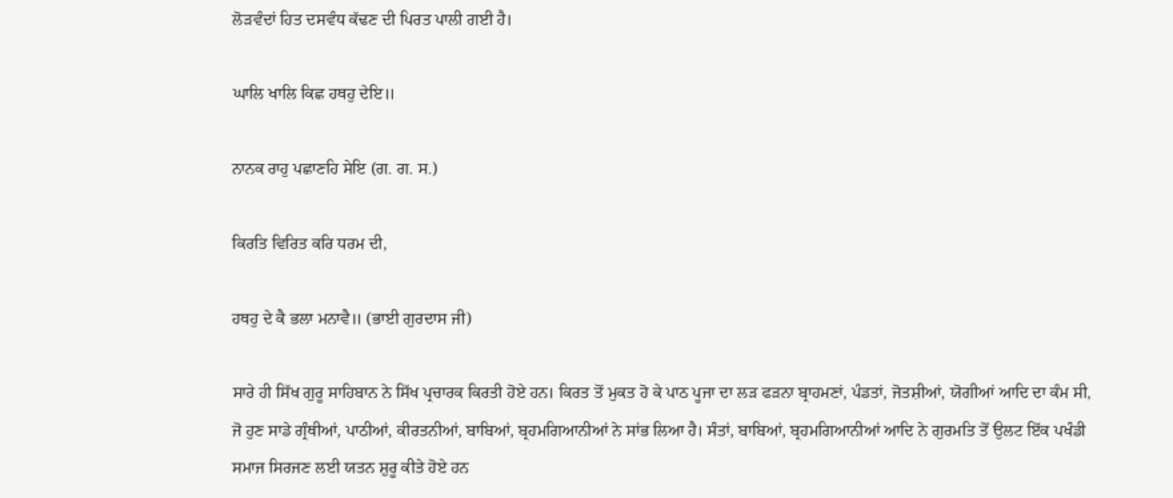ਲੋੜਵੰਦਾਂ ਹਿਤ ਦਸਵੰਧ ਕੱਢਣ ਦੀ ਪਿਰਤ ਪਾਲੀ ਗਈ ਹੈ।

ਘਾਲਿ ਖਾਲਿ ਕਿਛ ਹਥਹੁ ਦੇਇ॥

ਨਾਨਕ ਰਾਹੁ ਪਛਾਣਹਿ ਸੇਇ (ਗ. ਗ. ਸ.)

ਕਿਰਤਿ ਵਿਰਿਤ ਕਰਿ ਧਰਮ ਦੀ,

ਹਥਹੁ ਦੇ ਕੈ ਭਲਾ ਮਨਾਵੈ॥ (ਭਾਈ ਗੁਰਦਾਸ ਜੀ)

ਸਾਰੇ ਹੀ ਸਿੱਖ ਗੁਰੂ ਸਾਹਿਬਾਨ ਨੇ ਸਿੱਖ ਪ੍ਰਚਾਰਕ ਕਿਰਤੀ ਹੋਏ ਹਨ। ਕਿਰਤ ਤੋਂ ਮੁਕਤ ਹੋ ਕੇ ਪਾਠ ਪੂਜਾ ਦਾ ਲੜ ਫੜਨਾ ਬ੍ਰਾਹਮਣਾਂ, ਪੰਡਤਾਂ, ਜੋਤਸ਼ੀਆਂ, ਯੋਗੀਆਂ ਆਦਿ ਦਾ ਕੰਮ ਸੀ, ਜੋ ਹੁਣ ਸਾਡੇ ਗ੍ਰੰਥੀਆਂ, ਪਾਠੀਆਂ, ਕੀਰਤਨੀਆਂ, ਬਾਬਿਆਂ, ਬ੍ਰਹਮਗਿਆਨੀਆਂ ਨੇ ਸਾਂਭ ਲਿਆ ਹੈ। ਸੰਤਾਂ, ਬਾਬਿਆਂ, ਬ੍ਰਹਮਗਿਆਨੀਆਂ ਆਦਿ ਨੇ ਗੁਰਮਤਿ ਤੋਂ ਉਲਟ ਇੱਕ ਪਖੰਡੀ ਸਮਾਜ ਸਿਰਜਣ ਲਈ ਯਤਨ ਸ਼ੁਰੂ ਕੀਤੇ ਹੋਏ ਹਨ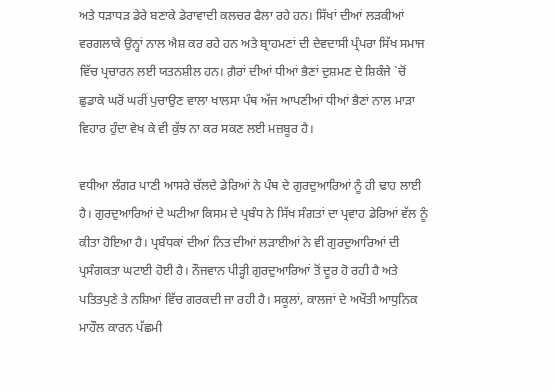ਅਤੇ ਧੜਾਧੜ ਡੇਰੇ ਬਣਾਕੇ ਡੇਰਾਵਾਦੀ ਕਲਚਰ ਫੈਲਾ ਰਹੇ ਹਨ। ਸਿੱਖਾਂ ਦੀਆਂ ਲੜਕੀਆਂ ਵਰਗਲਾਕੇ ਉਨ੍ਹਾਂ ਨਾਲ ਐਸ਼ ਕਰ ਰਹੇ ਹਨ ਅਤੇ ਬ੍ਰਾਹਮਣਾਂ ਦੀ ਦੇਵਦਾਸੀ ਪ੍ਰੰਪਰਾ ਸਿੱਖ ਸਮਾਜ ਵਿੱਚ ਪ੍ਰਚਾਰਨ ਲਈ ਯਤਨਸ਼ੀਲ ਹਨ। ਗ਼ੈਰਾਂ ਦੀਆਂ ਧੀਆਂ ਭੈਣਾਂ ਦੁਸ਼ਮਣ ਦੇ ਸ਼ਿਕੰਜੇ `ਚੋਂ ਛੁਡਾਕੇ ਘਰੋਂ ਘਰੀਂ ਪੁਚਾਉਣ ਵਾਲਾ ਖਾਲਸਾ ਪੰਥ ਅੱਜ ਆਪਣੀਆਂ ਧੀਆਂ ਭੈਣਾਂ ਨਾਲ ਮਾੜਾ ਵਿਹਾਰ ਹੁੰਦਾ ਵੇਖ ਕੇ ਵੀ ਕੁੱਝ ਨਾ ਕਰ ਸਕਣ ਲਈ ਮਜ਼ਬੂਰ ਹੈ।

ਵਧੀਆ ਲੰਗਰ ਪਾਣੀ ਆਸਰੇ ਚੱਲਦੇ ਡੇਰਿਆਂ ਨੇ ਪੰਥ ਦੇ ਗੁਰਦੁਆਰਿਆਂ ਨੂੰ ਹੀ ਢਾਹ ਲਾਈ ਹੈ। ਗੁਰਦੁਆਰਿਆਂ ਦੇ ਘਟੀਆ ਕਿਸਮ ਦੇ ਪ੍ਰਬੰਧ ਨੇ ਸਿੱਖ ਸੰਗਤਾਂ ਦਾ ਪ੍ਰਵਾਹ ਡੇਰਿਆਂ ਵੱਲ ਨੂੰ ਕੀਤਾ ਹੋਇਆ ਹੈ। ਪ੍ਰਬੰਧਕਾਂ ਦੀਆਂ ਨਿਤ ਦੀਆਂ ਲੜਾਈਆਂ ਨੇ ਵੀ ਗੁਰਦੁਆਰਿਆਂ ਦੀ ਪ੍ਰਸੰਗਕਤਾ ਘਟਾਈ ਹੋਈ ਹੈ। ਨੌਜਵਾਨ ਪੀੜ੍ਹੀ ਗੁਰਦੁਆਰਿਆਂ ਤੋਂ ਦੂਰ ਹੋ ਰਹੀ ਹੈ ਅਤੇ ਪਤਿਤਪੁਣੇ ਤੇ ਨਸ਼ਿਆਂ ਵਿੱਚ ਗਰਕਦੀ ਜਾ ਰਹੀ ਹੈ। ਸਕੂਲਾਂ, ਕਾਲਜਾਂ ਦੇ ਅਖੌਤੀ ਆਧੁਨਿਕ ਮਾਹੌਲ ਕਾਰਨ ਪੱਛਮੀ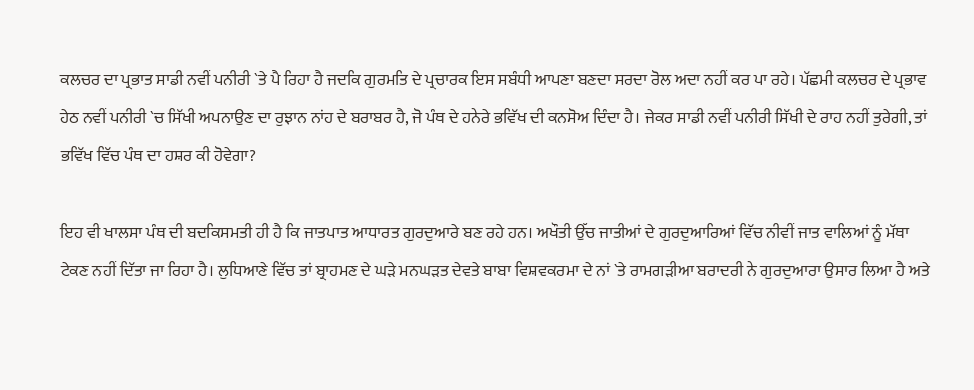ਕਲਚਰ ਦਾ ਪ੍ਰਭਾਤ ਸਾਡੀ ਨਵੀਂ ਪਨੀਰੀ `ਤੇ ਪੈ ਰਿਹਾ ਹੈ ਜਦਕਿ ਗੁਰਮਤਿ ਦੇ ਪ੍ਰਚਾਰਕ ਇਸ ਸਬੰਧੀ ਆਪਣਾ ਬਣਦਾ ਸਰਦਾ ਰੋਲ ਅਦਾ ਨਹੀਂ ਕਰ ਪਾ ਰਹੇ। ਪੱਛਮੀ ਕਲਚਰ ਦੇ ਪ੍ਰਭਾਵ ਹੇਠ ਨਵੀਂ ਪਨੀਰੀ `ਚ ਸਿੱਖੀ ਅਪਨਾਉਣ ਦਾ ਰੁਝਾਨ ਨਾਂਹ ਦੇ ਬਰਾਬਰ ਹੈ, ਜੋ ਪੰਥ ਦੇ ਹਨੇਰੇ ਭਵਿੱਖ ਦੀ ਕਨਸੋਅ ਦਿੰਦਾ ਹੈ। ਜੇਕਰ ਸਾਡੀ ਨਵੀਂ ਪਨੀਰੀ ਸਿੱਖੀ ਦੇ ਰਾਹ ਨਹੀਂ ਤੁਰੇਗੀ, ਤਾਂ ਭਵਿੱਖ ਵਿੱਚ ਪੰਥ ਦਾ ਹਸ਼ਰ ਕੀ ਹੋਵੇਗਾ?

ਇਹ ਵੀ ਖਾਲਸਾ ਪੰਥ ਦੀ ਬਦਕਿਸਮਤੀ ਹੀ ਹੈ ਕਿ ਜਾਤਪਾਤ ਆਧਾਰਤ ਗੁਰਦੁਆਰੇ ਬਣ ਰਹੇ ਹਨ। ਅਖੌਤੀ ਉੱਚ ਜਾਤੀਆਂ ਦੇ ਗੁਰਦੁਆਰਿਆਂ ਵਿੱਚ ਨੀਵੀਂ ਜਾਤ ਵਾਲਿਆਂ ਨੂੰ ਮੱਥਾ ਟੇਕਣ ਨਹੀਂ ਦਿੱਤਾ ਜਾ ਰਿਹਾ ਹੈ। ਲੁਧਿਆਣੇ ਵਿੱਚ ਤਾਂ ਬ੍ਰਾਹਮਣ ਦੇ ਘੜੇ ਮਨਘੜਤ ਦੇਵਤੇ ਬਾਬਾ ਵਿਸ਼ਵਕਰਮਾ ਦੇ ਨਾਂ `ਤੇ ਰਾਮਗੜੀਆ ਬਰਾਦਰੀ ਨੇ ਗੁਰਦੁਆਰਾ ਉਸਾਰ ਲਿਆ ਹੈ ਅਤੇ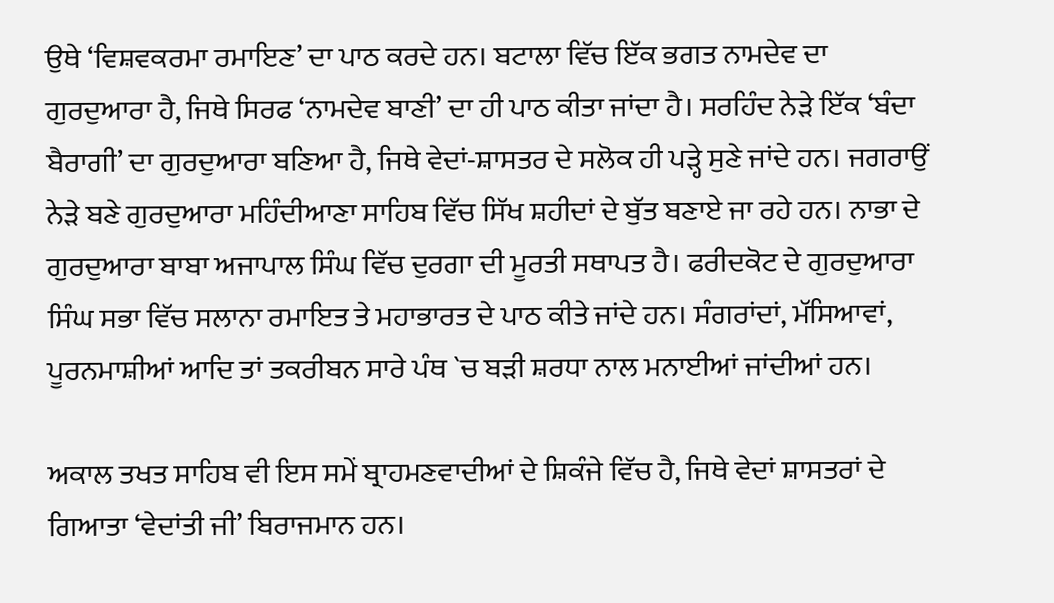ਉਥੇ ‘ਵਿਸ਼ਵਕਰਮਾ ਰਮਾਇਣ’ ਦਾ ਪਾਠ ਕਰਦੇ ਹਨ। ਬਟਾਲਾ ਵਿੱਚ ਇੱਕ ਭਗਤ ਨਾਮਦੇਵ ਦਾ ਗੁਰਦੁਆਰਾ ਹੈ, ਜਿਥੇ ਸਿਰਫ ‘ਨਾਮਦੇਵ ਬਾਣੀ’ ਦਾ ਹੀ ਪਾਠ ਕੀਤਾ ਜਾਂਦਾ ਹੈ। ਸਰਹਿੰਦ ਨੇੜੇ ਇੱਕ ‘ਬੰਦਾ ਬੈਰਾਗੀ’ ਦਾ ਗੁਰਦੁਆਰਾ ਬਣਿਆ ਹੈ, ਜਿਥੇ ਵੇਦਾਂ-ਸ਼ਾਸਤਰ ਦੇ ਸਲੋਕ ਹੀ ਪੜ੍ਹੇ ਸੁਣੇ ਜਾਂਦੇ ਹਨ। ਜਗਰਾਉਂ ਨੇੜੇ ਬਣੇ ਗੁਰਦੁਆਰਾ ਮਹਿੰਦੀਆਣਾ ਸਾਹਿਬ ਵਿੱਚ ਸਿੱਖ ਸ਼ਹੀਦਾਂ ਦੇ ਬੁੱਤ ਬਣਾਏ ਜਾ ਰਹੇ ਹਨ। ਨਾਭਾ ਦੇ ਗੁਰਦੁਆਰਾ ਬਾਬਾ ਅਜਾਪਾਲ ਸਿੰਘ ਵਿੱਚ ਦੁਰਗਾ ਦੀ ਮੂਰਤੀ ਸਥਾਪਤ ਹੈ। ਫਰੀਦਕੋਟ ਦੇ ਗੁਰਦੁਆਰਾ ਸਿੰਘ ਸਭਾ ਵਿੱਚ ਸਲਾਨਾ ਰਮਾਇਤ ਤੇ ਮਹਾਭਾਰਤ ਦੇ ਪਾਠ ਕੀਤੇ ਜਾਂਦੇ ਹਨ। ਸੰਗਰਾਂਦਾਂ, ਮੱਸਿਆਵਾਂ, ਪੂਰਨਮਾਸ਼ੀਆਂ ਆਦਿ ਤਾਂ ਤਕਰੀਬਨ ਸਾਰੇ ਪੰਥ `ਚ ਬੜੀ ਸ਼ਰਧਾ ਨਾਲ ਮਨਾਈਆਂ ਜਾਂਦੀਆਂ ਹਨ।

ਅਕਾਲ ਤਖਤ ਸਾਹਿਬ ਵੀ ਇਸ ਸਮੇਂ ਬ੍ਰਾਹਮਣਵਾਦੀਆਂ ਦੇ ਸ਼ਿਕੰਜੇ ਵਿੱਚ ਹੈ, ਜਿਥੇ ਵੇਦਾਂ ਸ਼ਾਸਤਰਾਂ ਦੇ ਗਿਆਤਾ ‘ਵੇਦਾਂਤੀ ਜੀ’ ਬਿਰਾਜਮਾਨ ਹਨ।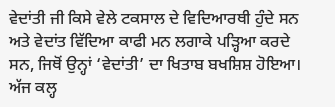ਵੇਦਾਂਤੀ ਜੀ ਕਿਸੇ ਵੇਲੇ ਟਕਸਾਲ ਦੇ ਵਿਦਿਆਰਥੀ ਹੁੰਦੇ ਸਨ ਅਤੇ ਵੇਦਾਂਤ ਵਿੱਦਿਆ ਕਾਫੀ ਮਨ ਲਗਾਕੇ ਪੜ੍ਹਿਆ ਕਰਦੇ ਸਨ, ਜਿਥੋਂ ਉਨ੍ਹਾਂ ‘ਵੇਦਾਂਤੀ’ ਦਾ ਖਿਤਾਬ ਬਖਸ਼ਿਸ਼ ਹੋਇਆ। ਅੱਜ ਕਲ੍ਹ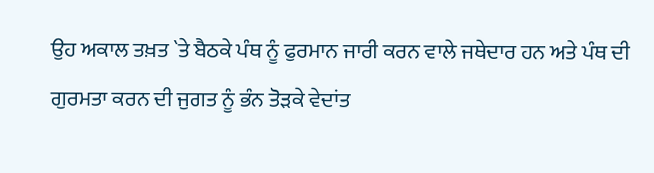ਉਹ ਅਕਾਲ ਤਖ਼ਤ `ਤੇ ਬੈਠਕੇ ਪੰਥ ਨੂੰ ਫੁਰਮਾਨ ਜਾਰੀ ਕਰਨ ਵਾਲੇ ਜਥੇਦਾਰ ਹਨ ਅਤੇ ਪੰਥ ਦੀ ਗੁਰਮਤਾ ਕਰਨ ਦੀ ਜੁਗਤ ਨੂੰ ਭੰਨ ਤੋੜਕੇ ਵੇਦਾਂਤ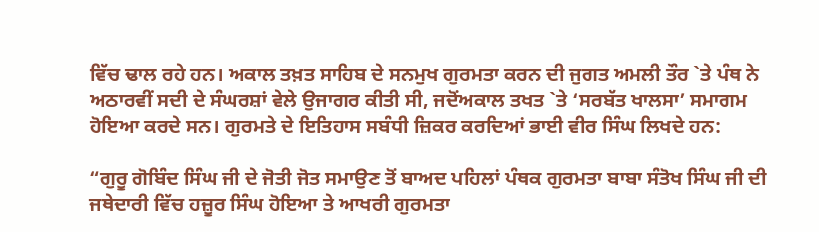ਵਿੱਚ ਢਾਲ ਰਹੇ ਹਨ। ਅਕਾਲ ਤਖ਼ਤ ਸਾਹਿਬ ਦੇ ਸਨਮੁਖ ਗੁਰਮਤਾ ਕਰਨ ਦੀ ਜੁਗਤ ਅਮਲੀ ਤੌਰ `ਤੇ ਪੰਥ ਨੇ ਅਠਾਰਵੀਂ ਸਦੀ ਦੇ ਸੰਘਰਸ਼ਾਂ ਵੇਲੇ ਉਜਾਗਰ ਕੀਤੀ ਸੀ, ਜਦੋਂਅਕਾਲ ਤਖਤ `ਤੇ ‘ਸਰਬੱਤ ਖਾਲਸਾ’ ਸਮਾਗਮ ਹੋਇਆ ਕਰਦੇ ਸਨ। ਗੁਰਮਤੇ ਦੇ ਇਤਿਹਾਸ ਸਬੰਧੀ ਜ਼ਿਕਰ ਕਰਦਿਆਂ ਭਾਈ ਵੀਰ ਸਿੰਘ ਲਿਖਦੇ ਹਨ:

“ਗੁਰੂ ਗੋਬਿੰਦ ਸਿੰਘ ਜੀ ਦੇ ਜੋਤੀ ਜੋਤ ਸਮਾਉਣ ਤੋਂ ਬਾਅਦ ਪਹਿਲਾਂ ਪੰਥਕ ਗੁਰਮਤਾ ਬਾਬਾ ਸੰਤੋਖ ਸਿੰਘ ਜੀ ਦੀ ਜਥੇਦਾਰੀ ਵਿੱਚ ਹਜ਼ੂਰ ਸਿੰਘ ਹੋਇਆ ਤੇ ਆਖਰੀ ਗੁਰਮਤਾ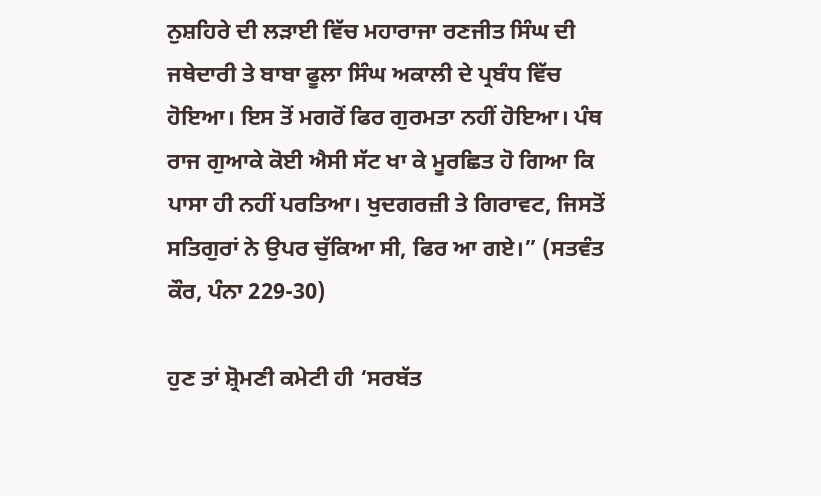ਨੁਸ਼ਹਿਰੇ ਦੀ ਲੜਾਈ ਵਿੱਚ ਮਹਾਰਾਜਾ ਰਣਜੀਤ ਸਿੰਘ ਦੀ ਜਥੇਦਾਰੀ ਤੇ ਬਾਬਾ ਫੂਲਾ ਸਿੰਘ ਅਕਾਲੀ ਦੇ ਪ੍ਰਬੰਧ ਵਿੱਚ ਹੋਇਆ। ਇਸ ਤੋਂ ਮਗਰੋਂ ਫਿਰ ਗੁਰਮਤਾ ਨਹੀਂ ਹੋਇਆ। ਪੰਥ ਰਾਜ ਗੁਆਕੇ ਕੋਈ ਐਸੀ ਸੱਟ ਖਾ ਕੇ ਮੂਰਛਿਤ ਹੋ ਗਿਆ ਕਿ ਪਾਸਾ ਹੀ ਨਹੀਂ ਪਰਤਿਆ। ਖੁਦਗਰਜ਼ੀ ਤੇ ਗਿਰਾਵਟ, ਜਿਸਤੋਂ ਸਤਿਗੁਰਾਂ ਨੇ ਉਪਰ ਚੁੱਕਿਆ ਸੀ, ਫਿਰ ਆ ਗਏ।” (ਸਤਵੰਤ ਕੌਰ, ਪੰਨਾ 229-30)

ਹੁਣ ਤਾਂ ਸ਼੍ਰੋਮਣੀ ਕਮੇਟੀ ਹੀ ‘ਸਰਬੱਤ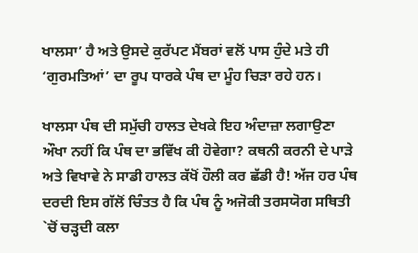ਖਾਲਸਾ’ ਹੈ ਅਤੇ ਉਸਦੇ ਕੁਰੱਪਟ ਮੈਂਬਰਾਂ ਵਲੋਂ ਪਾਸ ਹੁੰਦੇ ਮਤੇ ਹੀ ‘ਗੁਰਮਤਿਆਂ’ ਦਾ ਰੂਪ ਧਾਰਕੇ ਪੰਥ ਦਾ ਮੂੰਹ ਚਿੜਾ ਰਹੇ ਹਨ।

ਖਾਲਸਾ ਪੰਥ ਦੀ ਸਮੁੱਚੀ ਹਾਲਤ ਦੇਖਕੇ ਇਹ ਅੰਦਾਜ਼ਾ ਲਗਾਉਣਾ ਔਖਾ ਨਹੀਂ ਕਿ ਪੰਥ ਦਾ ਭਵਿੱਖ ਕੀ ਹੋਵੇਗਾ? ਕਥਨੀ ਕਰਨੀ ਦੇ ਪਾੜੇ ਅਤੇ ਵਿਖਾਵੇ ਨੇ ਸਾਡੀ ਹਾਲਤ ਕੱਖੋਂ ਹੌਲੀ ਕਰ ਛੱਡੀ ਹੈ! ਅੱਜ ਹਰ ਪੰਥ ਦਰਦੀ ਇਸ ਗੱਲੋਂ ਚਿੰਤਤ ਹੈ ਕਿ ਪੰਥ ਨੂੰ ਅਜੋਕੀ ਤਰਸਯੋਗ ਸਥਿਤੀ `ਚੋਂ ਚੜ੍ਹਦੀ ਕਲਾ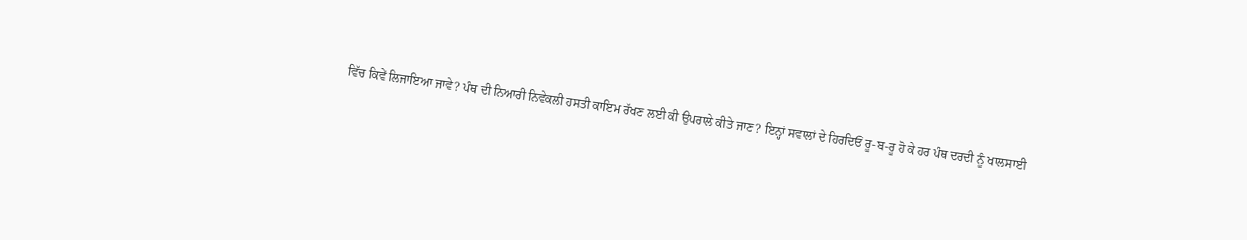ਵਿੱਚ ਕਿਵੇਂ ਲਿਜਾਇਆ ਜਾਵੇ? ਪੰਥ ਦੀ ਨਿਆਰੀ ਨਿਵੇਕਲੀ ਹਸਤੀ ਕਾਇਮ ਰੱਖਣ ਲਈ ਕੀ ਉਪਰਾਲੇ ਕੀਤੇ ਜਾਣ? ਇਨ੍ਹਾਂ ਸਵਾਲਾਂ ਦੇ ਹਿਰਦਿਓਂ ਰੂ-ਬ-ਰੂ ਹੋ ਕੇ ਹਰ ਪੰਥ ਦਰਦੀ ਨੂੰ ਖਾਲਸਾਈ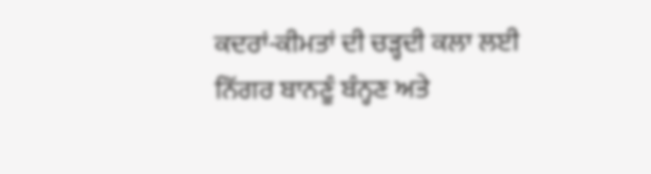ਕਦਰਾਂ-ਕੀਮਤਾਂ ਦੀ ਚੜ੍ਹਦੀ ਕਲਾ ਲਈ ਨਿੱਗਰ ਬਾਨਣੂੰ ਬੰਨ੍ਹਣ ਅਤੇ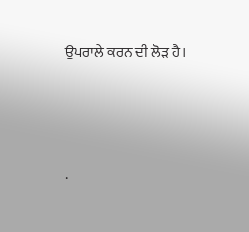ਉਪਰਾਲੇ ਕਰਨ ਦੀ ਲੋੜ ਹੈ।




.